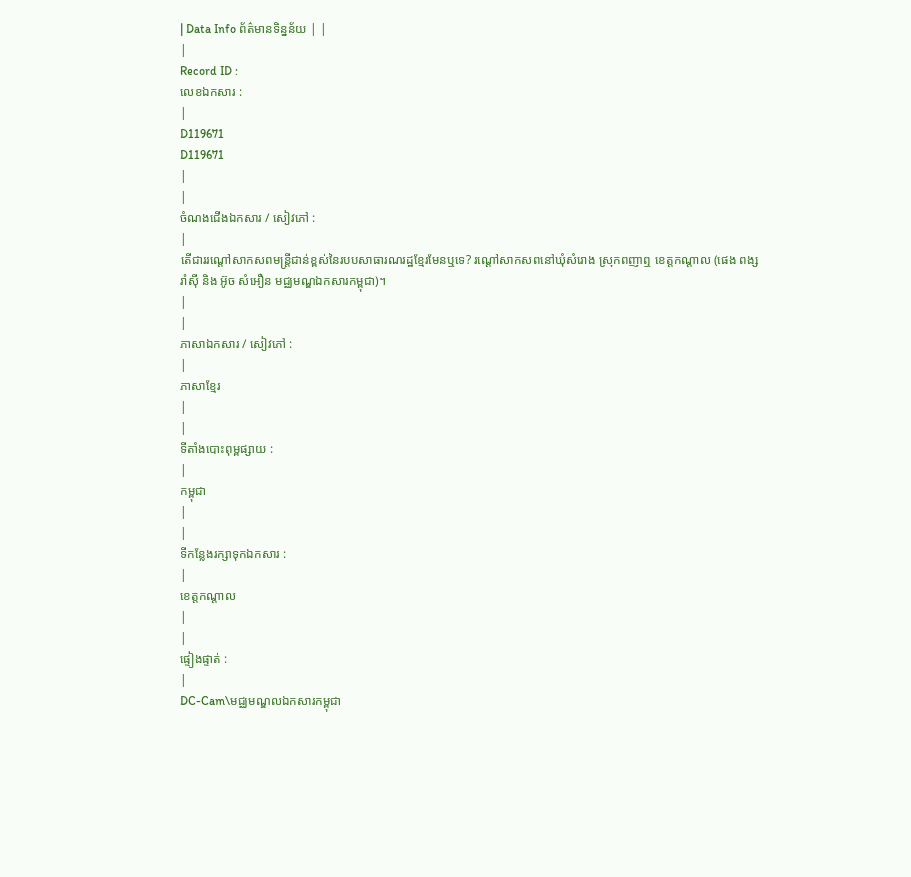| Data Info ព័ត៌មានទិន្នន័យ | |
|
Record ID :
លេខឯកសារ :
|
D119671
D119671
|
|
ចំណងជើងឯកសារ / សៀវភៅ :
|
តើជាររណ្តៅសាកសពមន្ត្រីជាន់ខ្ពស់នៃរបបសាធារណរដ្ឋខ្មែរមែនឬទេ? រណ្តៅសាកសពនៅឃុំសំរោង ស្រុកពញាឮ ខេត្តកណ្តាល (ផេង ពង្សរាំស៊ី និង អ៊ូច សំអឿន មជ្ឈមណ្ឌឯកសារកម្ពុជា)។
|
|
ភាសាឯកសារ / សៀវភៅ :
|
ភាសាខ្មែរ
|
|
ទីតាំងបោះពុម្ពផ្សាយ :
|
កម្ពុជា
|
|
ទីកន្លែងរក្សាទុកឯកសារ :
|
ខេត្តកណ្ដាល
|
|
ផ្ទៀងផ្ទាត់ :
|
DC-Cam\មជ្ឈមណ្ឌលឯកសារកម្ពុជា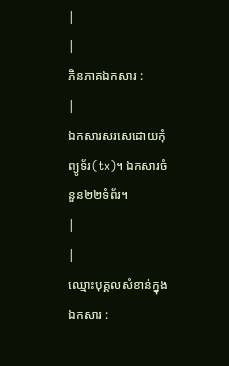|
|
ភិនភាគឯកសារ :
|
ឯកសារសរសេដោយកុំព្យូទ័រ(tx)។ ឯកសារចំនួន២២ទំព័រ។
|
|
ឈ្មោះបុគ្គលសំខាន់ក្នុងឯកសារ :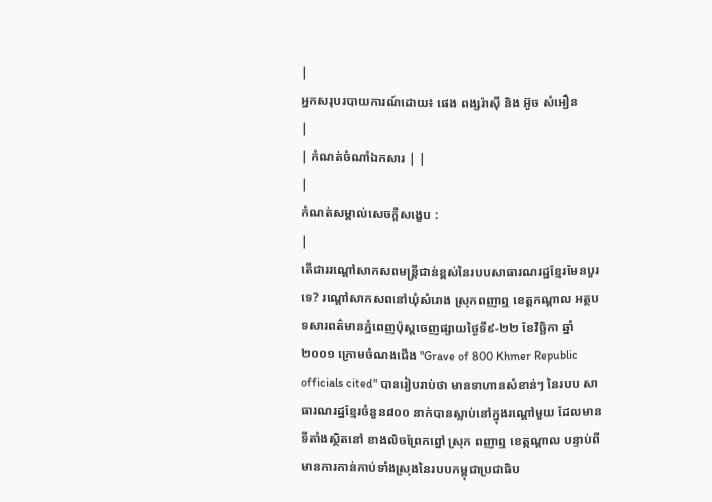|
អ្នកសរុបរបាយការណ៍ដោយ៖ ផេង ពង្សរ៉ាសុី និង អ៊ូច សំអឿន
|
| កំណត់ចំណាំឯកសារ | |
|
កំណត់សម្គាល់សេចក្ដីសង្ខេប :
|
តើជាររណ្តៅសាកសពមន្ត្រីជាន់ខ្ពស់នៃរបបសាធារណរដ្ឋខ្មែរមែនបួរទេ? រណ្តៅសាកសពនៅឃុំសំរោង ស្រុកពញាឮ ខេត្តកណ្តាល អត្ថបទសារពត៌មានភ្នំពេញប៉ុស្តចេញផ្សាយថ្ងៃទី៩-២២ ខែវិច្ឆិកា ឆ្នាំ២០០១ ក្រោមចំណងជើង "Grave of 800 Khmer Republic officials cited" បានរៀបរាប់ថា មានទាហានសំខាន់ៗ នៃរបប សាធារណរដ្ឋខ្មែរចំនួន៨០០ នាក់បានស្លាប់នៅក្នុងរណ្តៅមួយ ដែលមានទីតាំងស្ថិតនៅ ខាងលិចព្រែកព្នៅ ស្រុក ពញាឮ ខេត្កណ្តាល បន្ទាប់ពីមានការកាន់កាប់ទាំងស្រុងនៃរបបកម្ពុជាប្រជាធិប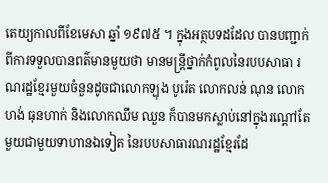តេយ្យកាលពីខែមេសា ឆ្នាំ ១៩៧៥ ។ ក្នុងអត្ថបទដដែល បានបញ្ជាក់ពីការទទួលបានពត៌មានមួយថា មានមន្ត្រីថ្នាក់កំពូលនៃរបបសាធា រណរដ្ឋខ្មែរមួយចំនួនដូចជាលោកឡុង បូរ៉េត លោកលន់ ណុន លោក ហង់ ធុនហាក់ និងលោកឈឹម ឈួន ក៏បានមកស្លាប់នៅក្នុងរណ្តៅតែមួយជាមួយទាហានឯទៀត នៃរបបសាធារណរដ្ឋខ្មែរដែ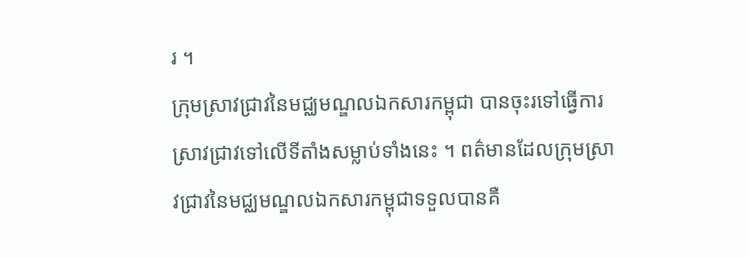រ ។
ក្រុមស្រាវជ្រាវនៃមជ្ឈមណ្ឌលឯកសារកម្ពុជា បានចុះរទៅធ្វើការស្រាវជ្រាវទៅលើទីតាំងសម្លាប់ទាំងនេះ ។ ពត៌មានដែលក្រុមស្រាវជ្រាវនៃមជ្ឈមណ្ឌលឯកសារកម្ពុជាទទួលបានគឺ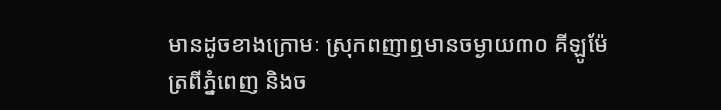មានដូចខាងក្រោមៈ ស្រុកពញាឮមានចម្ងាយ៣០ គីឡូម៉ែត្រពីភ្នំពេញ និងច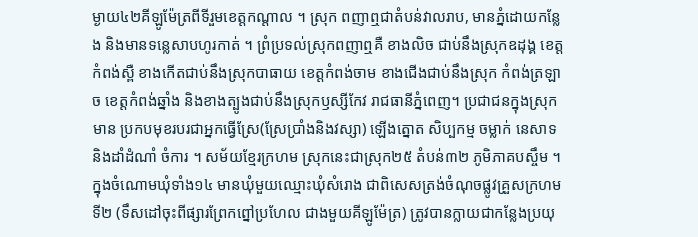ម្ងាយ៤២គីឡូម៉ែត្រពីទីរួមខេត្តកណ្តាល ។ ស្រុក ពញាឮជាតំបន់វាលរាប, មានភ្នំដោយកន្លែង និងមានទន្លេសាបហូរកាត់ ។ ព្រំប្រទល់ស្រុកពញាឮគឺ ខាងលិច ជាប់នឹងស្រុកឧដុង្គ ខេត្តកំពង់ស្ពឺ ខាងកើតជាប់នឹងស្រុកបាធាយ ខេត្តកំពង់ចាម ខាងជើងជាប់នឹងស្រុក កំពង់ត្រឡាច ខេត្តកំពង់ឆ្នាំង និងខាងត្បូងជាប់នឹងស្រុកឫស្សីកែវ រាជធានីភ្នំពេញ។ ប្រជាជនក្នុងស្រុកមាន ប្រកបមុខរបរជាអ្នកធ្វើស្រែ(ស្រែប្រាំងនិងវស្សា) ឡើងត្នោត សិប្បកម្ម ចម្លាក់ នេសាទ និងដាំដំណាំ ចំការ ។ សម័យខ្មែរក្រហម ស្រុកនេះជាស្រុក២៥ តំបន់៣២ ភូមិភាគបស្ចឹម ។ ក្នុងចំណោមឃុំទាំង១៤ មានឃុំមួយឈ្មោះឃុំសំរោង ជាពិសេសត្រង់ចំណុចផ្លូវគ្រួសក្រហមទី២ (ទឹសដៅចុះពីផ្សារព្រែកព្នៅប្រហែល ជាងមួយគីឡូម៉ែត្រ) ត្រូវបានក្លាយជាកន្លែងប្រយុ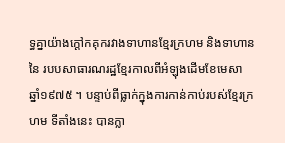ទ្ធគ្នាយ៉ាងក្តៅកគុករវាងទាហានខ្មែរក្រហម និងទាហាននៃ របបសាធារណរដ្ឋខ្មែរកាលពីអំឡុងដើមខែមេសា ឆ្នាំ១៩៧៥ ។ បន្ទាប់ពីធ្លាក់ក្នុងការកាន់កាប់របស់ខ្មែរក្រហម ទីតាំងនេះ បានក្លា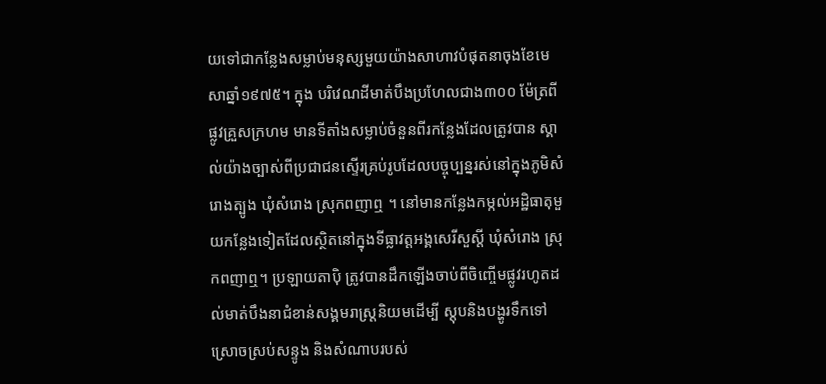យទៅជាកន្លែងសម្លាប់មនុស្សមួយយ៉ាងសាហាវបំផុតនាចុងខែមេសាឆ្នាំ១៩៧៥។ ក្នុង បរិវេណដីមាត់បឹងប្រហែលជាង៣០០ ម៉ែត្រពីផ្លូវគ្រួសក្រហម មានទីតាំងសម្លាប់ចំនួនពីរកន្លែងដែលត្រូវបាន ស្គាល់យ៉ាងច្បាស់ពីប្រជាជនស្ទើរគ្រប់រូបដែលបច្ចុប្បន្នរស់នៅក្នុងភូមិសំរោងត្បូង ឃុំសំរោង ស្រុកពញាឮ ។ នៅមានកន្លែងកម្កល់អដ្ឋិធាតុមួយកន្លែងទៀតដែលស្ថិតនៅក្នុងទីធ្លាវត្តអង្គសេរីសួស្តី ឃុំសំរោង ស្រុកពញាឮ។ ប្រឡាយតាប៉ិ ត្រូវបានដឹកឡើងចាប់ពីចិញ្ចើមផ្លូវរហូតដល់មាត់បឹងនាជំខាន់សង្គមរាស្ត្រនិយមដើម្បី ស្តុបនិងបង្ហូរទឹកទៅស្រោចស្រប់សន្ទូង និងសំណាបរបស់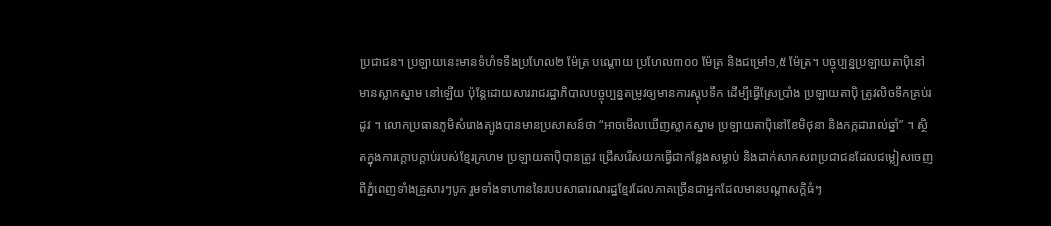ប្រជាជន។ ប្រឡាយនេះមានទំហំទទឹងប្រហែល២ ម៉ែត្រ បណ្តោយ ប្រហែល៣០០ ម៉ែត្រ និងជម្រៅ១,៥ ម៉ែត្រ។ បច្ចុប្បន្នប្រឡាយតាប៉ិនៅមានស្លាកស្នាម នៅឡើយ ប៉ុន្តែដោយសាររាជរដ្ឋាភិបាលបច្ចុប្បន្នតម្រូវឲ្យមានការស្តុបទឹក ដើម្បីធ្វើស្រែប្រាំង ប្រឡាយតាប៉ិ ត្រូវលិចទឹកគ្រប់រដូវ ។ លោកប្រធានភូមិសំរោងត្បូងបានមានប្រសាសន៍ថា “អាចមើលឃើញស្លាកស្នាម ប្រឡាយតាប៉ិនៅខែមិថុនា និងកក្កដារាល់ឆ្នាំ” ។ ស្ថិតក្នុងការក្ដោបក្ដាប់របស់ខ្មែរក្រហម ប្រឡាយតាប៉ិបានត្រូវ ជ្រើសរើសយកធ្វើជាកន្លែងសម្លាប់ និងដាក់សាកសពប្រជាជនដែលជម្លៀសចេញពីភ្នំពេញទាំងគ្រួសារៗបូក រួមទាំងទាហាននៃរបបសាធារណរដ្ឋខ្មែរដែលភាគច្រើនជាអ្នកដែលមានបណ្តាសក្តិធំៗ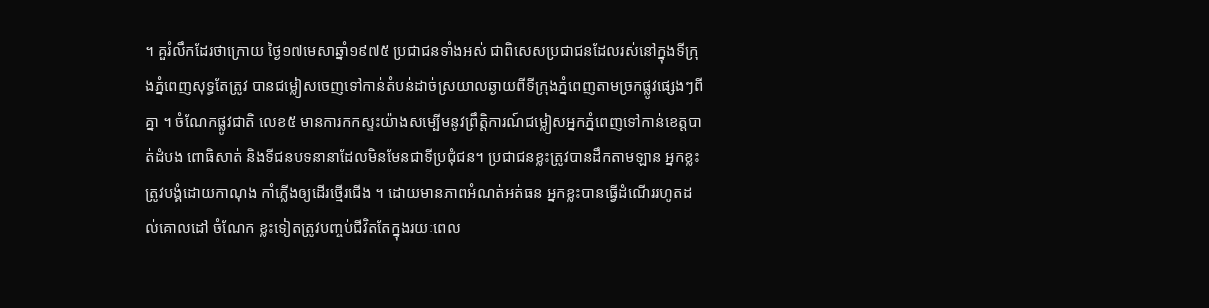។ គួរំលឹកដែរថាក្រោយ ថ្ងៃ១៧មេសាឆ្នាំ១៩៧៥ ប្រជាជនទាំងអស់ ជាពិសេសប្រជាជនដែលរស់នៅក្នុងទីក្រុងភ្នំពេញសុទ្ធតែត្រូវ បានជម្លៀសចេញទៅកាន់តំបន់ដាច់ស្រយាលឆ្ងាយពីទីក្រុងភ្នំពេញតាមច្រកផ្លូវផ្សេងៗពីគ្នា ។ ចំណែកផ្លូវជាតិ លេខ៥ មានការកកស្ទះយ៉ាងសម្បើមនូវព្រឹត្តិការណ៍ជម្លៀសអ្នកភ្នំពេញទៅកាន់ខេត្តបាត់ដំបង ពោធិសាត់ និងទីជនបទនានាដែលមិនមែនជាទីប្រជុំជន។ ប្រជាជនខ្លះត្រូវបានដឹកតាមឡាន អ្នកខ្លះត្រូវបង្គំដោយកាណុង កាំភ្លើងឲ្យដើរថ្មើរជើង ។ ដោយមានភាពអំណត់អត់ធន អ្នកខ្លះបានធ្វើដំណើររហូតដល់គោលដៅ ចំណែក ខ្លះទៀតត្រូវបញ្ចប់ជីវិតតែក្នុងរយៈពេល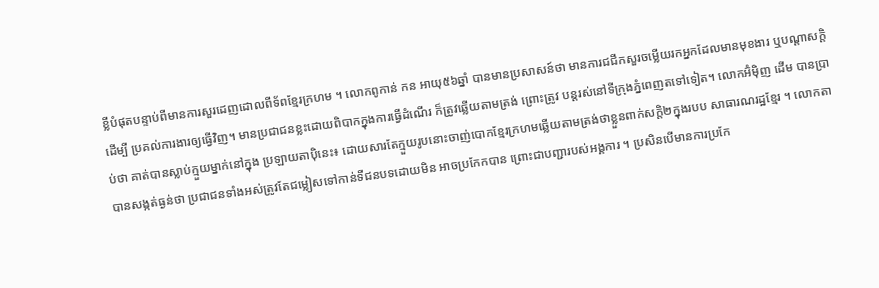ខ្លីបំផុតបន្ទាប់ពីមានការសួរដេញដោលពីទ័ពខ្មែរក្រហម ។ លោកពូកាន់ កន អាយុ៥៦ឆ្នាំ បានមានប្រសាសន៍ថា មានការជជីកសួរចម្លើយរកអ្នកដែលមានមុខងារ ឬបណ្តាសក្តិដើម្បី ប្រគល់ការងារឲ្យធ្វើវិញ។ មានប្រជាជនខ្លះដោយពិបាកក្នុងការធ្វើដំណើរ ក៏ត្រូវឆ្លើយតាមត្រង់ ព្រោះត្រូវ បន្តរស់នៅទីក្រុងភ្នំពេញតទៅទៀត។ លោកអ៊ំម៉ិញ ដើម បានប្រាប់ថា គាត់បានស្លាប់ក្មួយម្នាក់នៅក្នុង ប្រឡាយតាប៉ិនេះ៖ ដោយសារតែក្មួយរូបនោះចាញ់បោកខ្មែរក្រហមឆ្លើយតាមត្រង់ថាខ្លួនពាក់សក្តិ២ក្នុងរបប សាធារណរដ្ឋខ្មែរ ។ លោកតាបានសង្កត់ធ្ងន់ថា ប្រជាជនទាំងអស់ត្រូវតែជម្លៀសទៅកាន់ទីជនបទដោយមិន អាចប្រកែកបាន ព្រោះជាបញ្ជារបស់អង្គការ ។ ប្រសិនបើមានការប្រកែ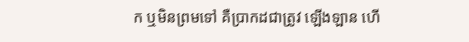ក ឬមិនព្រមទៅ គឺប្រាកដជាត្រូវ ឡើងឡាន ហើ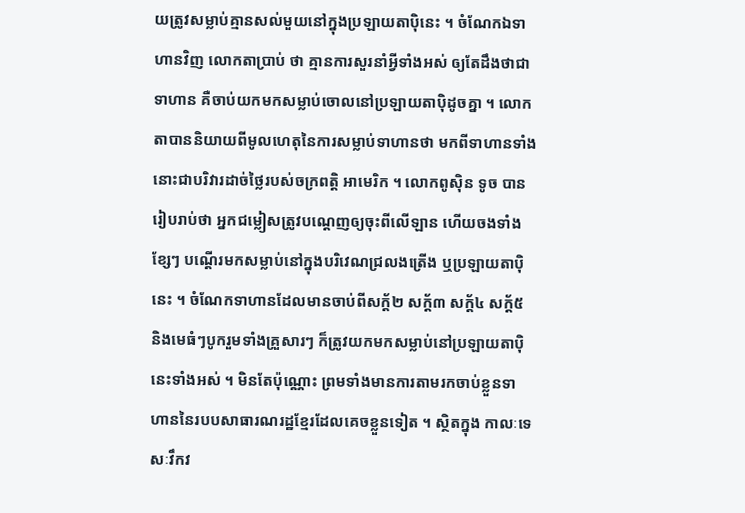យត្រូវសម្លាប់គ្មានសល់មួយនៅក្នុងប្រឡាយតាប៉ិនេះ ។ ចំណែកឯទាហានវិញ លោកតាប្រាប់ ថា គ្មានការសួរនាំអ្វីទាំងអស់ ឲ្យតែដឹងថាជាទាហាន គឺចាប់យកមកសម្លាប់ចោលនៅប្រឡាយតាបុិដូចគ្នា ។ លោកតាបាននិយាយពីមូលហេតុនៃការសម្លាប់ទាហានថា មកពីទាហានទាំងនោះជាបរិវារដាច់ថ្លៃរបស់ចក្រពត្តិ អាមេរិក ។ លោកពូស៊ិន ទូច បានរៀបរាប់ថា អ្នកជម្លៀសត្រូវបណ្តេញឲ្យចុះពីលើឡាន ហើយចងទាំងខ្សែៗ បណ្តើរមកសម្លាប់នៅក្នុងបរិវេណជ្រលងត្រើង ឬប្រឡាយតាប៉ិនេះ ។ ចំណែកទាហានដែលមានចាប់ពីសក្ត័២ សក្ត័៣ សក្ត័៤ សក្ត័៥ និងមេធំៗបូករួមទាំងគ្រួសារៗ ក៏ត្រូវយកមកសម្លាប់នៅប្រឡាយតាបុិនេះទាំងអស់ ។ មិនតែប៉ុណ្ណោះ ព្រមទាំងមានការតាមរកចាប់ខ្លួនទាហាននៃរបបសាធារណរដ្ឋខ្មែរដែលគេចខ្លួនទៀត ។ ស្ថិតក្នុង កាលៈទេសៈវឹកវ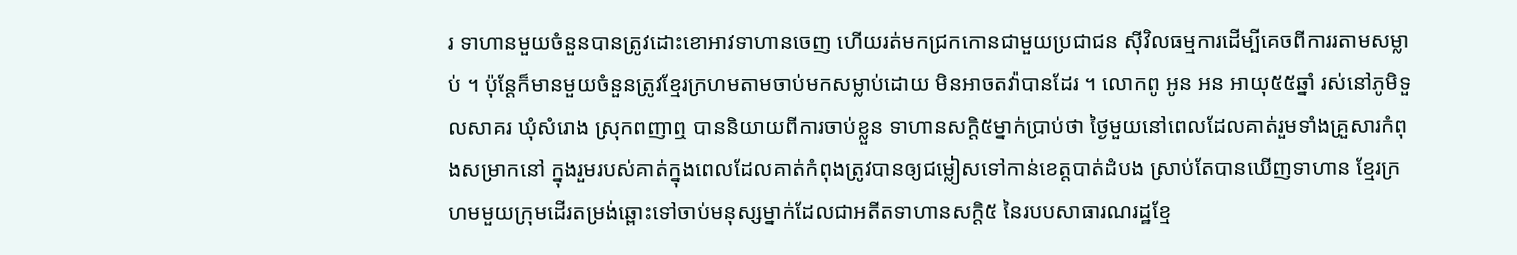រ ទាហានមួយចំនួនបានត្រូវដោះខោអាវទាហានចេញ ហើយរត់មកជ្រកកោនជាមួយប្រជាជន ស៊ីវិលធម្មការដើម្បីគេចពីការរតាមសម្លាប់ ។ ប៉ុន្តែក៏មានមួយចំនួនត្រូវខ្មែរក្រហមតាមចាប់មកសម្លាប់ដោយ មិនអាចតវ៉ាបានដែរ ។ លោកពូ អូន អន អាយុ៥៥ឆ្នាំ រស់នៅភូមិទួលសាគរ ឃុំសំរោង ស្រុកពញាឮ បាននិយាយពីការចាប់ខ្លួន ទាហានសក្តិ៥ម្នាក់ប្រាប់ថា ថ្ងៃមួយនៅពេលដែលគាត់រួមទាំងគ្រួសារកំពុងសម្រាកនៅ ក្នុងរួមរបស់គាត់ក្នុងពេលដែលគាត់កំពុងត្រូវបានឲ្យជម្លៀសទៅកាន់ខេត្តបាត់ដំបង ស្រាប់តែបានឃើញទាហាន ខ្មែរក្រហមមួយក្រុមដើរតម្រង់ឆ្ពោះទៅចាប់មនុស្សម្នាក់ដែលជាអតីតទាហានសក្តិ៥ នៃរបបសាធារណរដ្ឋខ្មែ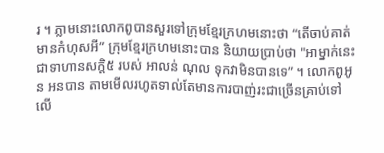រ ។ ភ្លាមនោះលោកពូបានសួរទៅក្រុមខ្មែរក្រហមនោះថា “តើចាប់គាត់មានកំហុសអី” ក្រុមខ្មែរក្រហមនោះបាន និយាយប្រាប់ថា "អាម្នាក់នេះជាទាហានសក្តិ៥ របស់ អាលន់ ណុល ទុកវាមិនបានទេ” ។ លោកពូអូន អនបាន តាមមើលរហូតទាល់តែមានការបាញ់រះជាច្រើនគ្រាប់ទៅលើ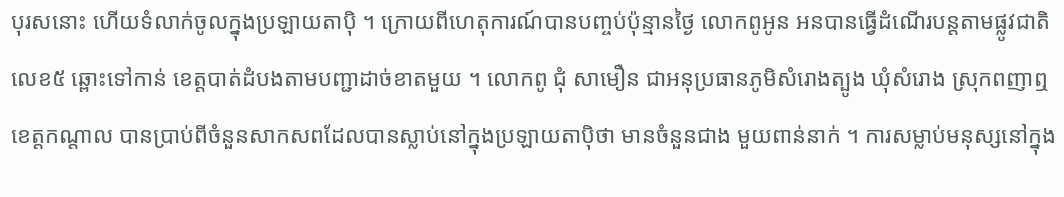បុរសនោះ ហើយទំលាក់ចូលក្នុងប្រឡាយតាប៉ិ ។ ក្រោយពីហេតុការណ៍បានបញ្ចប់ប៉ុន្មានថ្ងៃ លោកពូអូន អនបានធ្វើដំណើរបន្តតាមផ្លូវជាតិលេខ៥ ឆ្ពោះទៅកាន់ ខេត្តបាត់ដំបងតាមបញ្ជាដាច់ខាតមួយ ។ លោកពូ ជុំ សាមឿន ជាអនុប្រធានភូមិសំរោងត្បូង ឃុំសំរោង ស្រុកពញាឮ ខេត្តកណ្តាល បានប្រាប់ពីចំនួនសាកសពដែលបានស្លាប់នៅក្នុងប្រឡាយតាប៉ិថា មានចំនួនជាង មួយពាន់នាក់ ។ ការសម្លាប់មនុស្សនៅក្នុង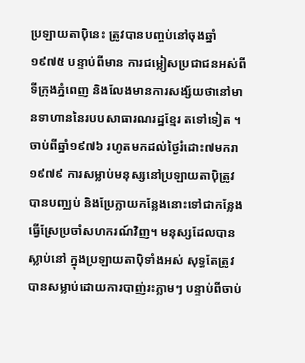ប្រឡាយតាប៉ិនេះ ត្រូវបានបញ្ចប់នៅចុងឆ្នាំ១៩៧៥ បន្ទាប់ពីមាន ការជម្លៀសប្រជាជនអស់ពីទីក្រុងភ្នំពេញ និងលែងមានការសង្ស័យថានៅមានទាហាននៃរបបសាធារណរដ្ឋខ្មែរ តទៅទៀត ។ ចាប់ពីឆ្នាំ១៩៧៦ រហូតមកដល់ថ្ងៃរំដោះ៧មករា១៩៧៩ ការសម្លាប់មនុស្សនៅប្រឡាយតាប៉ិត្រូវបានបញ្ឈប់ និងប្រែក្លាយកន្លែងនោះទៅជាកន្លែងធ្វើស្រែប្រចាំសហករណ៍វិញ។ មនុស្សដែលបានស្លាប់នៅ ក្នុងប្រឡាយតាប៉ិទាំងអស់ សុទ្ធតែត្រូវបានសម្លាប់ដោយការបាញ់រះភ្លាមៗ បន្ទាប់ពីចាប់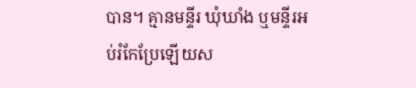បាន។ គ្មានមន្ទីរ ឃុំឃាំង ឬមន្ទីរអប់រំកែប្រែឡើយស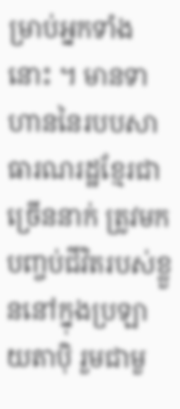ម្រាប់អ្នកទាំងនោះ ។ មានទាហាននៃរបបសាធារណរដ្ឋខ្មែរជាច្រើននាក់ ត្រូវមកបញ្ចប់ជីវិតរបស់ខ្លួននៅក្នុងប្រឡាយតាប៉ិ រួមជាមួ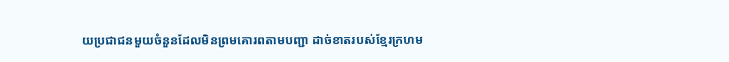យប្រជាជនមួយចំនួនដែលមិនព្រមគោរពតាមបញ្ជា ដាច់ខាតរបស់ខ្មែរក្រហម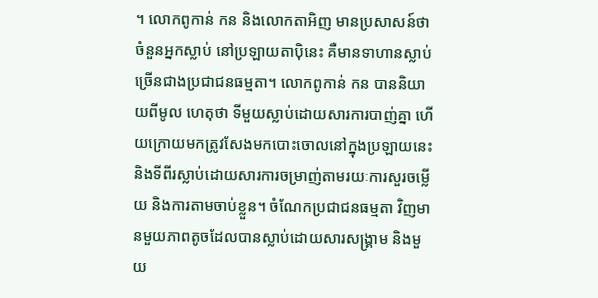។ លោកពូកាន់ កន និងលោកតាអិញ មានប្រសាសន៍ថា ចំនួនអ្នកស្លាប់ នៅប្រឡាយតាប៉ិនេះ គឺមានទាហានស្លាប់ច្រើនជាងប្រជាជនធម្មតា។ លោកពូកាន់ កន បាននិយាយពីមូល ហេតុថា ទីមួយស្លាប់ដោយសារការបាញ់គ្នា ហើយក្រោយមកត្រូវសែងមកបោះចោលនៅក្នុងប្រឡាយនេះ និងទីពីរស្លាប់ដោយសារការចម្រាញ់តាមរយៈការសួរចម្លើយ និងការតាមចាប់ខ្លួន។ ចំណែកប្រជាជនធម្មតា វិញមានមួយភាពតូចដែលបានស្លាប់ដោយសារសង្រ្គាម និងមួយ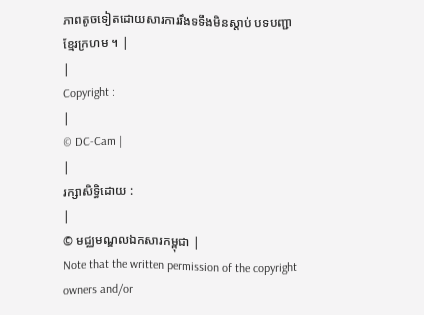ភាពតូចទៀតដោយសារការរឹងទទឹងមិនស្តាប់ បទបញ្ជាខ្មែរក្រហម ។ |
|
Copyright :
|
© DC-Cam |
|
រក្សាសិទ្ធិដោយ :
|
© មជ្ឈមណ្ឌលឯកសារកម្ពុជា |
Note that the written permission of the copyright owners and/or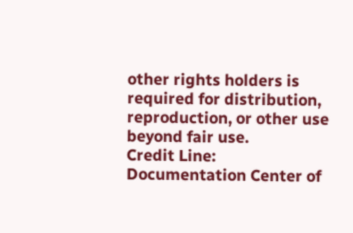other rights holders is required for distribution, reproduction, or other use beyond fair use.
Credit Line: Documentation Center of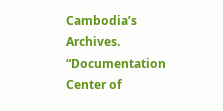Cambodia’s Archives.
“Documentation Center of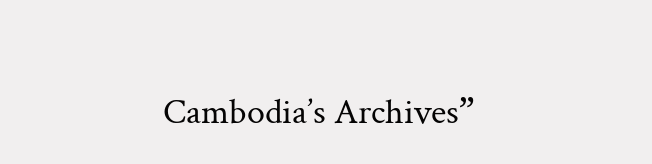Cambodia’s Archives”